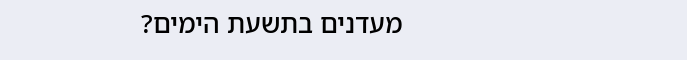מעדנים בתשעת הימים?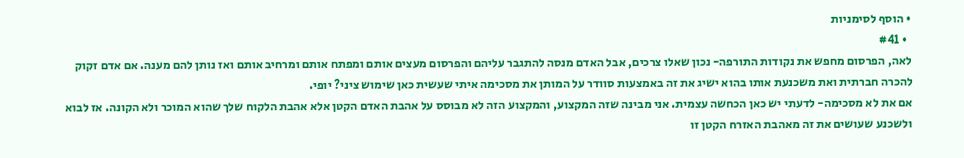• הוסף לסימניות
  • #41
לאה, הפרסום מחפש את נקודות התורפה- נכון שאלו צרכים, אבל האדם מנסה להתגבר עליהם והפרסום מעצים אותם ומפתח אותם ומרחיב אותם ואז נותן להם מענה. אם אדם זקוק להכרה חברתית ואת משכנעת אותו בהוא ישיג את זה באמצעות סוודר על המותן את מסכימה איתי שעשית כאן שימוש ציני? יופי.
אם את לא מסכימה- לדעתי יש כאן הכחשה עצמית. אני מבינה שזה המקצוע, והמקצוע הזה לא מבוסס על אהבת האדם הקטן אלא אהבת הלקוח שלך שהוא המוכר ולא הקונה. אז לבוא ולשכנע שעושים את זה מאהבת האזרח הקטן זו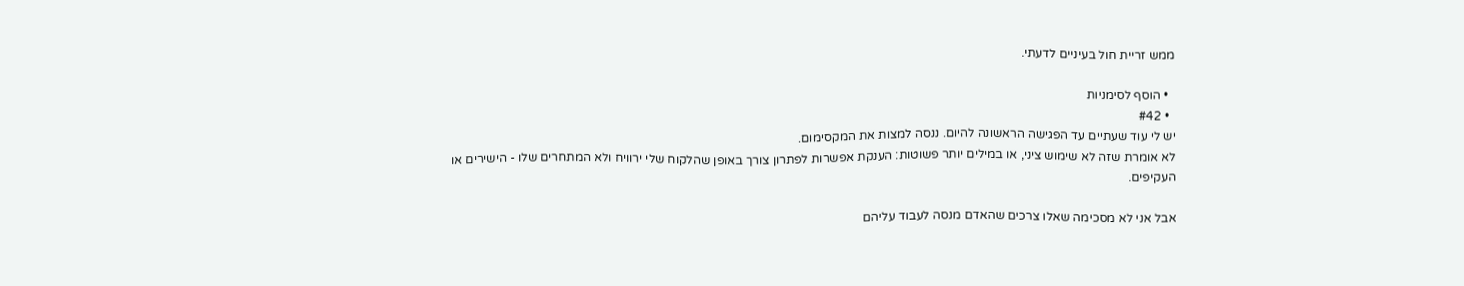ממש זריית חול בעיניים לדעתי.

  • הוסף לסימניות
  • #42
יש לי עוד שעתיים עד הפגישה הראשונה להיום. ננסה למצות את המקסימום.
לא אומרת שזה לא שימוש ציני, או במילים יותר פשוטות: הענקת אפשרות לפתרון צורך באופן שהלקוח שלי ירוויח ולא המתחרים שלו - הישירים או העקיפים.

אבל אני לא מסכימה שאלו צרכים שהאדם מנסה לעבוד עליהם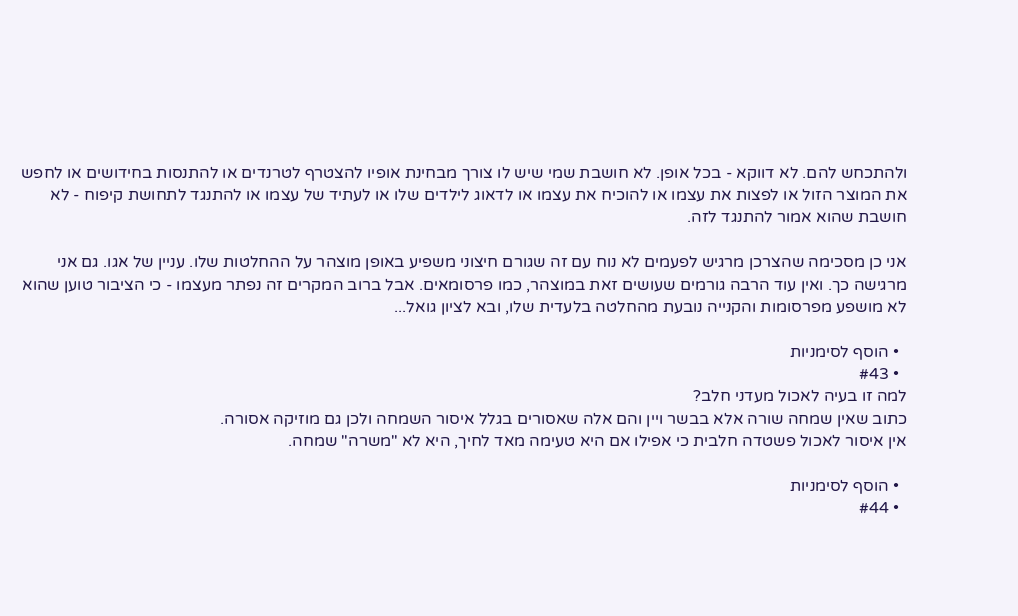ולהתכחש להם. לא דווקא - בכל אופן. לא חושבת שמי שיש לו צורך מבחינת אופיו להצטרף לטרנדים או להתנסות בחידושים או לחפש את המוצר הזול או לפצות את עצמו או להוכיח את עצמו או לדאוג לילדים שלו או לעתיד של עצמו או להתנגד לתחושת קיפוח - לא חושבת שהוא אמור להתנגד לזה.

אני כן מסכימה שהצרכן מרגיש לפעמים לא נוח עם זה שגורם חיצוני משפיע באופן מוצהר על ההחלטות שלו. עניין של אגו. גם אני מרגישה כך. ואין עוד הרבה גורמים שעושים זאת במוצהר, כמו פרסומאים. אבל ברוב המקרים זה נפתר מעצמו - כי הציבור טוען שהוא לא מושפע מפרסומות והקנייה נובעת מהחלטה בלעדית שלו, ובא לציון גואל...

  • הוסף לסימניות
  • #43
למה זו בעיה לאכול מעדני חלב?
כתוב שאין שמחה שורה אלא בבשר ויין והם אלה שאסורים בגלל איסור השמחה ולכן גם מוזיקה אסורה.
אין איסור לאכול פשטדה חלבית כי אפילו אם היא טעימה מאד לחיך, היא לא "משרה" שמחה.

  • הוסף לסימניות
  • #44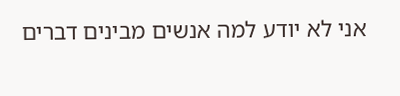אני לא יודע למה אנשים מבינים דברים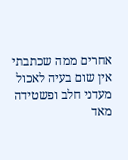אחרים ממה שכתבתי
אין שום בעיה לאכול מעדני חלב ופשטידה מאד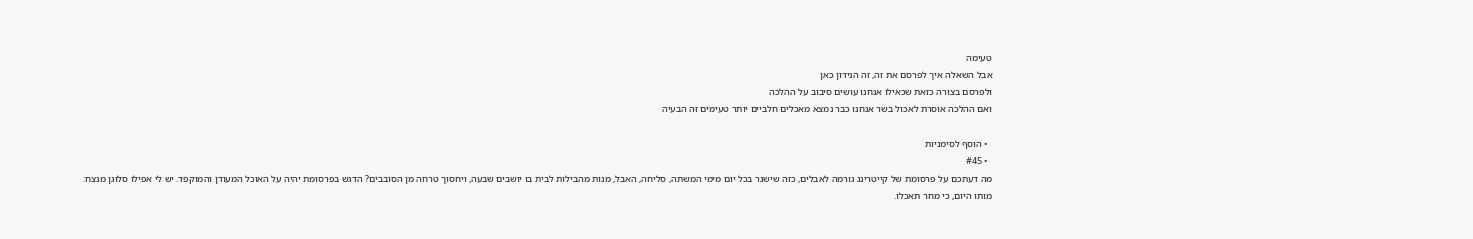טעימה
אבל השאלה איך לפרסם את זה, זה הנידון כאן
ולפרסם בצורה כזאת שכאילו אנחנו עושים סיבוב על ההלכה
ואם ההלכה אוסרת לאכול בשר אנחנו כבר נמצא מאכלים חלביים יותר טעימים זה הבעיה

  • הוסף לסימניות
  • #45
מה דעתכם על פרסומת של קייטרינג גורמה לאבלים, כזה שישגר בכל יום מימי המשתה, סליחה, האבל, מנות מהבילות לבית בו יושבים שבעה, ויחסוך טרחה מן הסובבים? הדגש בפרסומת יהיה על האוכל המעודן והמוקפד. יש לי אפילו סלוגן מנצח: מותו היום, כי מחר תאכלו.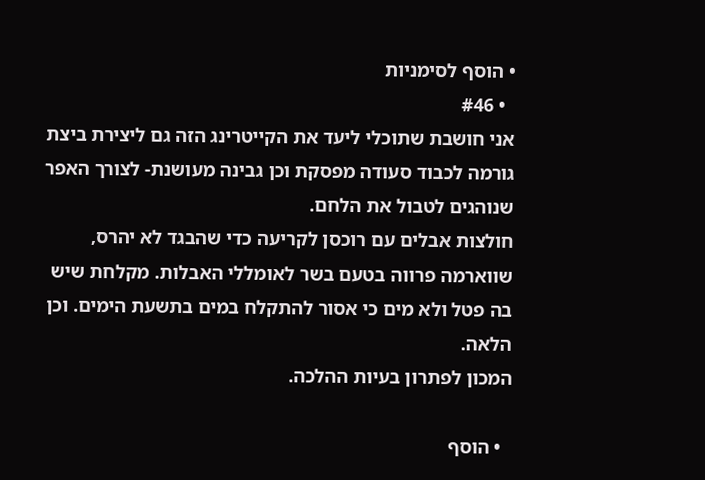• הוסף לסימניות
  • #46
אני חושבת שתוכלי ליעד את הקייטרינג הזה גם ליצירת ביצת גורמה לכבוד סעודה מפסקת וכן גבינה מעושנת- לצורך האפר שנוהגים לטבול את הלחם.
חולצות אבלים עם רוכסן לקריעה כדי שהבגד לא יהרס, שווארמה פרווה בטעם בשר לאומללי האבלות. מקלחת שיש בה פטל ולא מים כי אסור להתקלח במים בתשעת הימים. וכן הלאה.
המכון לפתרון בעיות ההלכה.

  • הוסף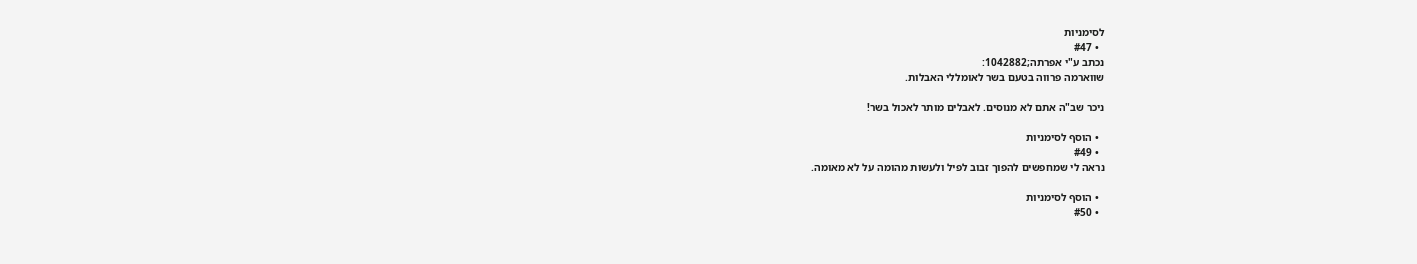לסימניות
  • #47
נכתב ע"י אפרתה;1042882:
שווארמה פרווה בטעם בשר לאומללי האבלות.

ניכר שב"ה אתם לא מנוסים. לאבלים מותר לאכול בשר!

  • הוסף לסימניות
  • #49
נראה לי שמחפשים להפוך זבוב לפיל ולעשות מהומה על לא מאומה.

  • הוסף לסימניות
  • #50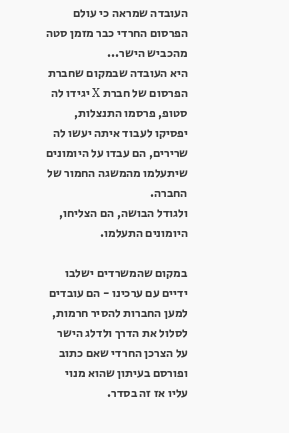העובדה שמראה כי עולם הפרסום החרדי כבר מזמן סטה מהכביש הישר...
היא העובדה שבמקום שחברת הפרסום של חברת X יגידו לה סטופ, פרסמו התנצלות, יפסיקו לעבוד איתה יעשו לה שרירים, הם עבדו על היומונים שיתעלמו מהמשגה החמור של החברה.
ולגודל הבושה, הם הצליחו, היומונים התעלמו.

במקום שהמשרדים ישלבו ידיים עם ערכינו - הם עובדים למען החברות להסיר חרמות, לסלול את הדרך ולדלג הישר על הצרכן החרדי שאם כתוב ופורסם בעיתון שהוא מנוי עליו אז זה בסדר.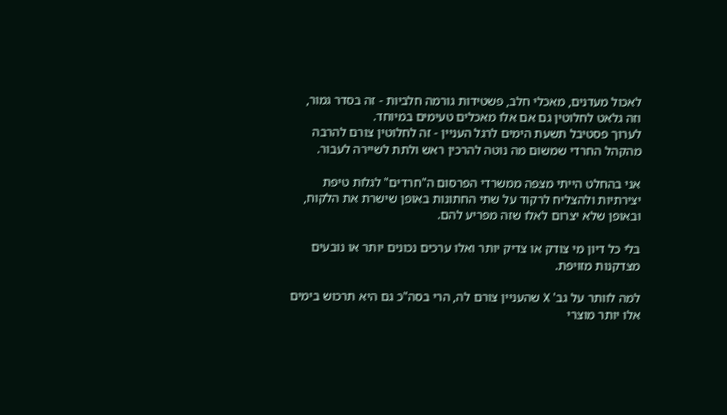לאכול מעדנים, מאכלי חלב, פשטידות גורמה חלביות - זה בסדר גמור, וזה גלאט לחלוטין גם אם אלו מאכלים טעימים במיוחד.
לערוך פסטיבל תשעת הימים לרגל העניין - זה לחלוטין צורם להרבה מהקהל החרדי שמשום מה נוטה להרכין ראש ולתת לשיירה לעבור.

אני בהחלט הייתי מצפה ממשרדי הפרסום ה"חרדים" לגלות טיפת יצירתיות ולהצליח לרקוד על שתי החתונות באופן שישרת את הלקוח, ובאופן שלא יצרום לאלו שזה מפריע להם.

בלי כל דיון מי צודק או צדיק יותר ואלו ערכים נכונים יותר או נובעים מצדקנות מזויפת.

למה לוותר על גב' X שהעניין צורם לה, הרי בסה"כ גם היא תרכוש בימים אלו יותר מוצרי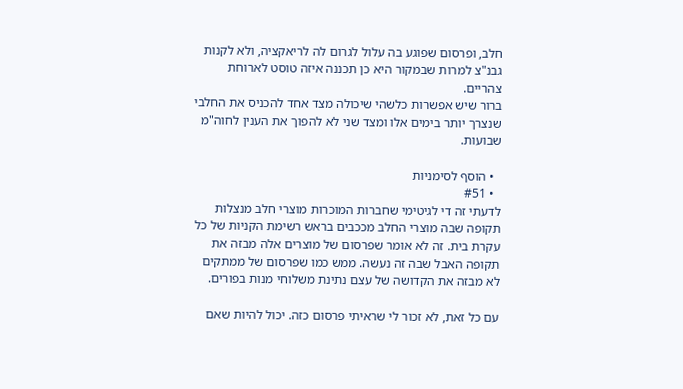חלב, ופרסום שפוגע בה עלול לגרום לה לריאקציה, ולא לקנות גבנ"צ למרות שבמקור היא כן תכננה איזה טוסט לארוחת צהריים.
ברור שיש אפשרות כלשהי שיכולה מצד אחד להכניס את החלבי שנצרך יותר בימים אלו ומצד שני לא להפוך את הענין לחוה"מ שבועות.

  • הוסף לסימניות
  • #51
לדעתי זה די לגיטימי שחברות המוכרות מוצרי חלב מנצלות תקופה שבה מוצרי החלב מככבים בראש רשימת הקניות של כל עקרת בית. זה לא אומר שפרסום של מוצרים אלה מבזה את תקופה האבל שבה זה נעשה. ממש כמו שפרסום של ממתקים לא מבזה את הקדושה של עצם נתינת משלוחי מנות בפורים.

עם כל זאת, לא זכור לי שראיתי פרסום כזה. יכול להיות שאם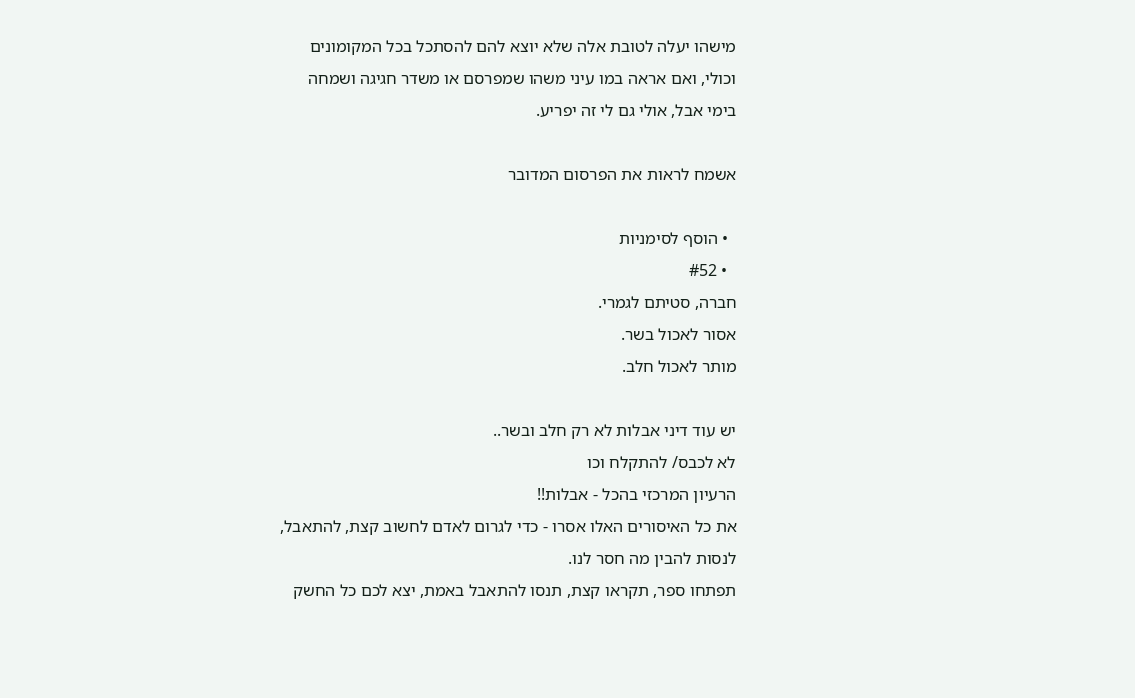מישהו יעלה לטובת אלה שלא יוצא להם להסתכל בכל המקומונים וכולי, ואם אראה במו עיני משהו שמפרסם או משדר חגיגה ושמחה בימי אבל, אולי גם לי זה יפריע.

אשמח לראות את הפרסום המדובר

  • הוסף לסימניות
  • #52
חברה, סטיתם לגמרי.
אסור לאכול בשר.
מותר לאכול חלב.

יש עוד דיני אבלות לא רק חלב ובשר..
לא לכבס/ להתקלח וכו
הרעיון המרכזי בהכל - אבלות!!
את כל האיסורים האלו אסרו - כדי לגרום לאדם לחשוב קצת, להתאבל, לנסות להבין מה חסר לנו.
תפתחו ספר, תקראו קצת, תנסו להתאבל באמת, יצא לכם כל החשק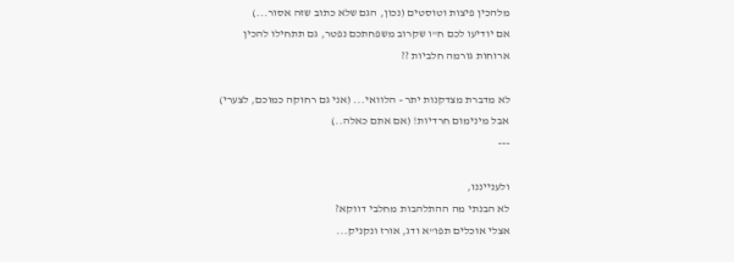מלהכין פיצות וטוסטים (נכון, הגם שלא כתוב שזה אסור...)
אם יודיעו לכם ח"ו שקרוב משפחתכם נפטר, גם תתחילו להכין ארוחות גורמה חלביות ??

לא מדברת מצדקנות יתר - הלוואי... (אני גם רחוקה כמוכם, לצערי)
אבל מינימום חרדיות! (אם אתם כאלה..)
---

ולענייננו,
לא הבנתי מה ההתלהבות מחלבי דווקא?
אצלי אוכלים תפו"א ודג, אורז ונקניק...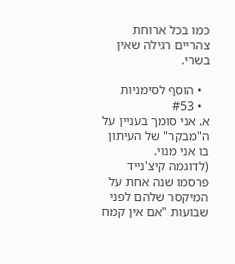כמו בכל ארוחת צהריים רגילה שאין בשרי.

  • הוסף לסימניות
  • #53
א. אני סומך בעניין על ה"מבקר" של העיתון בו אני מנוי.
(לדוגמה קיצ'נייד פרסמו שנה אחת על המיקסר שלהם לפני שבועות "אם אין קמח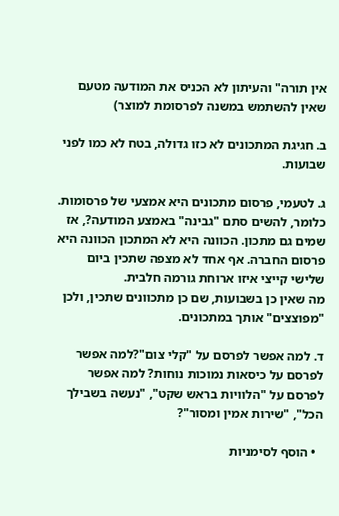אין תורה" והעיתון לא הכניס את המודעה מטעם שאין להשתמש במשנה לפרסומת למוצר)

ב. חגיגת המתכונים לא כזו גדולה, בטח לא כמו לפני שבועות.

ג. לטעמי, פרסום מתכונים היא אמצעי של פרסומות. כלומר, להשים סתם "גבינה" באמצע המודעה?, אז שמים גם מתכון. הכוונה היא לא המתכון הכוונה היא פרסום החברה. אף אחד לא מצפה שתכין ביום שלישי קייצי איזו ארוחת גורמה חלבית.
מה שאין כן בשבועות, שם כן מתכוונים שתכין, ולכן "מפוצצים" אותך במתכונים.

ד. למה אפשר לפרסם על "קלי צום"?למה אפשר לפרסם על כיסאות נמוכות נוחות? למה אפשר לפרסם על "הלוויות בראש שקט", "נעשה בשבילך הכל", "שירות אמין ומסור"?

  • הוסף לסימניות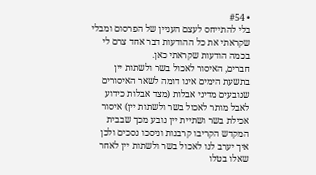• #54
בלי להתייחס לעצם העניין של הפרסום ומבלי שקראתי את כל ההודעות דבר אחד צרם לי בכמה הודעות שקראתי כאן.
חברים, האיסור לאכול בשר ולשתות יין בתשעת הימים אינו דומה לשאר האיסורים שנובעים מדיני אבלות (מצד אבלות כידוע לאבל מותר לאכול בשר ולשתות יין) איסור אכילת בשר ושתיית יין נובע מכך שבבית המקדש הקריבו קרבנות וניסכו נסכים ולכן איך יערב לנו לאכול בשר ולשתות יין לאחר שאלו בטלו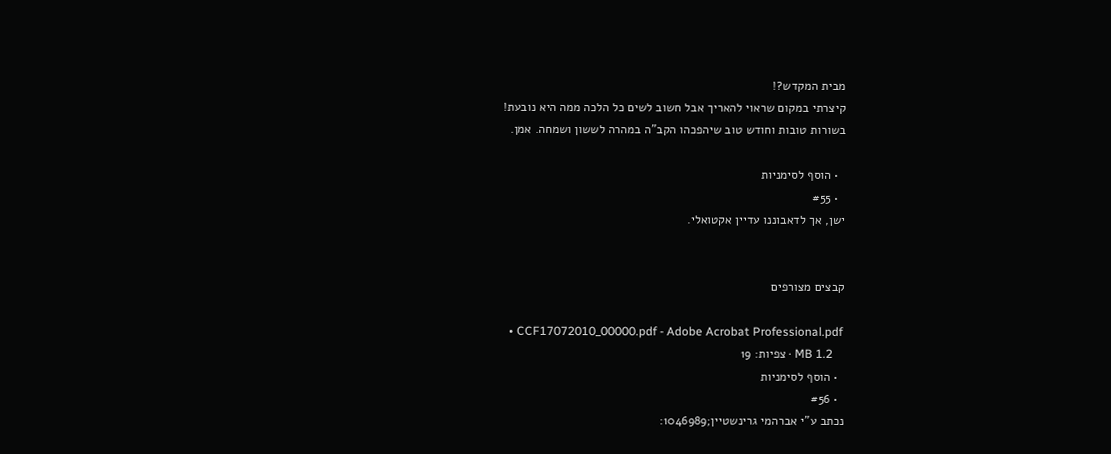מבית המקדש?!
קיצרתי במקום שראוי להאריך אבל חשוב לשים כל הלכה ממה היא נובעת!
בשורות טובות וחודש טוב שיהפכהו הקב"ה במהרה לששון ושמחה. אמן.

  • הוסף לסימניות
  • #55
ישן, אך לדאבוננו עדיין אקטואלי.


קבצים מצורפים

  • CCF17072010_00000.pdf - Adobe Acrobat Professional.pdf
    1.2 MB · צפיות: 19
  • הוסף לסימניות
  • #56
נכתב ע"י אברהמי גרינשטיין;1046989: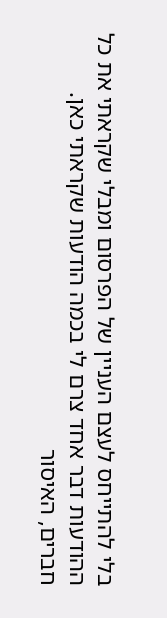בלי להתייחס לעצם העניין של הפרסום ומבלי שקראתי את כל ההודעות דבר אחד צרם לי בכמה הודעות שקראתי כאן.
חברים, האיסור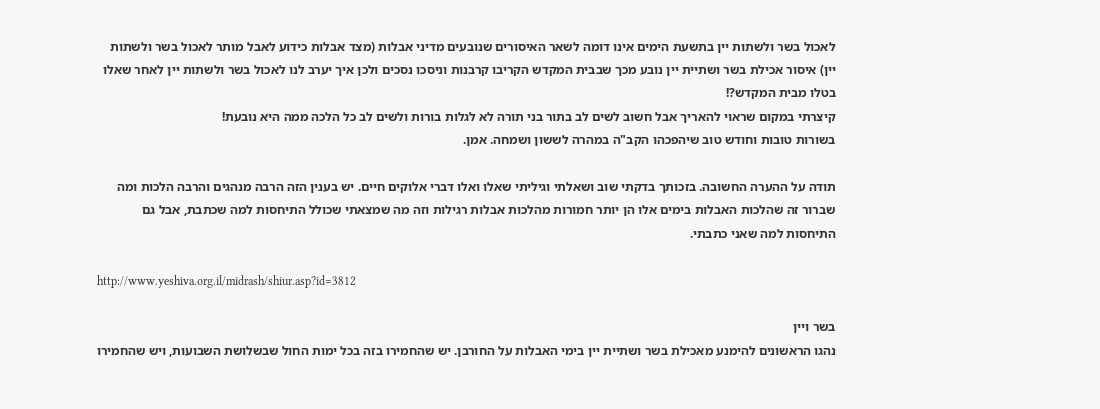לאכול בשר ולשתות יין בתשעת הימים אינו דומה לשאר האיסורים שנובעים מדיני אבלות (מצד אבלות כידוע לאבל מותר לאכול בשר ולשתות יין) איסור אכילת בשר ושתיית יין נובע מכך שבבית המקדש הקריבו קרבנות וניסכו נסכים ולכן איך יערב לנו לאכול בשר ולשתות יין לאחר שאלו בטלו מבית המקדש?!
קיצרתי במקום שראוי להאריך אבל חשוב לשים לב בתור בני תורה לא לגלות בורות ולשים לב כל הלכה ממה היא נובעת!
בשורות טובות וחודש טוב שיהפכהו הקב"ה במהרה לששון ושמחה. אמן.

תודה על ההערה החשובה. בזכותך בדקתי שוב ושאלתי וגיליתי שאלו ואלו דברי אלוקים חיים. יש בענין הזה הרבה מנהגים והרבה הלכות ומה שברור זה שהלכות האבלות בימים אלו הן יותר חמורות מהלכות אבלות רגילות וזה מה שמצאתי שכולל התיחסות למה שכתבת, אבל גם התיחסות למה שאני כתבתי.

http://www.yeshiva.org.il/midrash/shiur.asp?id=3812

בשר ויין
נהגו הראשונים להימנע מאכילת בשר ושתיית יין בימי האבלות על החורבן. יש שהחמירו בזה בכל ימות החול שבשלושת השבועות, ויש שהחמירו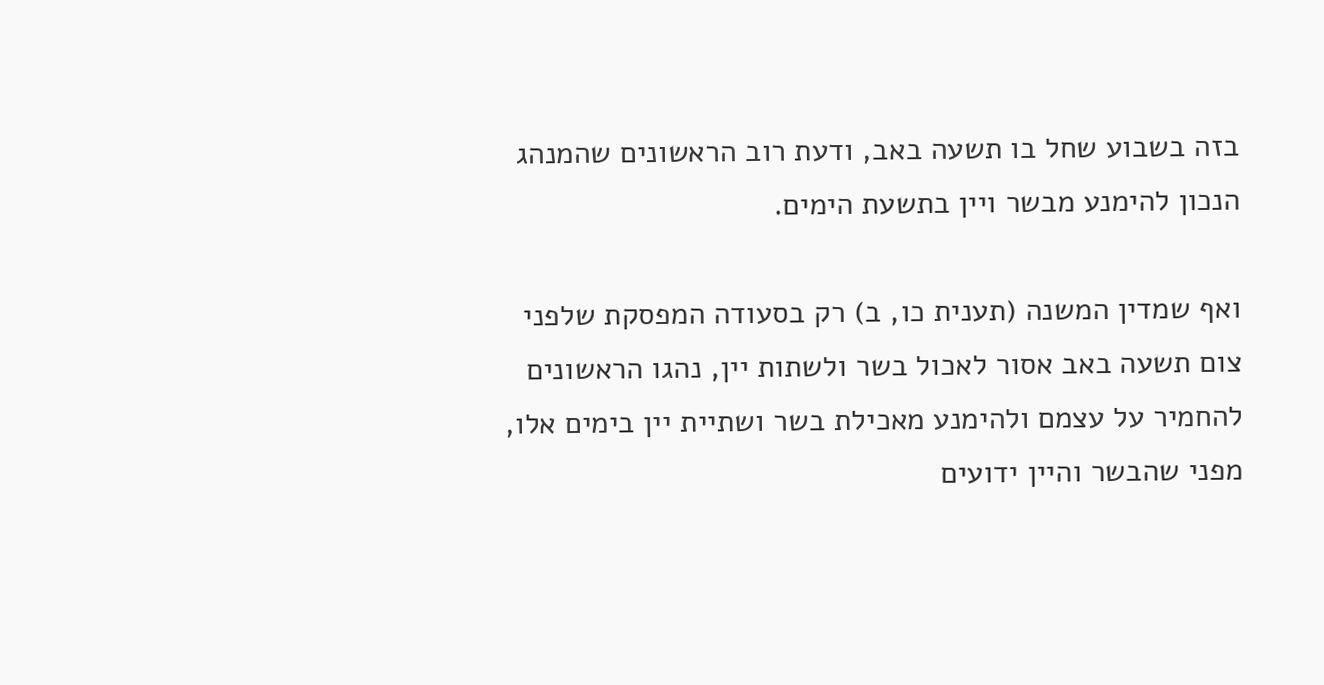בזה בשבוע שחל בו תשעה באב, ודעת רוב הראשונים שהמנהג הנכון להימנע מבשר ויין בתשעת הימים.

ואף שמדין המשנה (תענית כו, ב) רק בסעודה המפסקת שלפני צום תשעה באב אסור לאכול בשר ולשתות יין, נהגו הראשונים להחמיר על עצמם ולהימנע מאכילת בשר ושתיית יין בימים אלו, מפני שהבשר והיין ידועים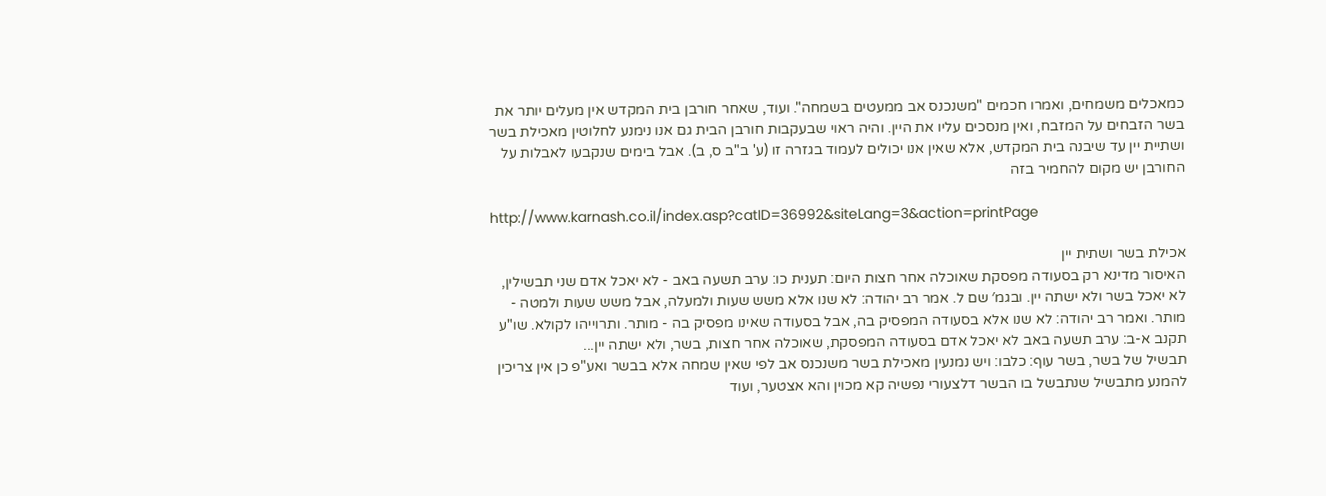כמאכלים משמחים, ואמרו חכמים "משנכנס אב ממעטים בשמחה". ועוד, שאחר חורבן בית המקדש אין מעלים יותר את בשר הזבחים על המזבח, ואין מנסכים עליו את היין. והיה ראוי שבעקבות חורבן הבית גם אנו נימנע לחלוטין מאכילת בשר ושתיית יין עד שיבנה בית המקדש, אלא שאין אנו יכולים לעמוד בגזרה זו (ע' ב"ב ס, ב). אבל בימים שנקבעו לאבלות על החורבן יש מקום להחמיר בזה

http://www.karnash.co.il/index.asp?catID=36992&siteLang=3&action=printPage

אכילת בשר ושתית יין
האיסור מדינא רק בסעודה מפסקת שאוכלה אחר חצות היום: תענית כו: ערב תשעה באב - לא יאכל אדם שני תבשילין, לא יאכל בשר ולא ישתה יין. ובגמ′ שם ל. אמר רב יהודה: לא שנו אלא משש שעות ולמעלה, אבל משש שעות ולמטה - מותר. ואמר רב יהודה: לא שנו אלא בסעודה המפסיק בה, אבל בסעודה שאינו מפסיק בה - מותר. ותרוייהו לקולא. שו"ע תקנב א-ב: ערב תשעה באב לא יאכל אדם בסעודה המפסקת, שאוכלה אחר חצות, בשר, ולא ישתה יין...
תבשיל של בשר, בשר עוף: כלבו: ויש נמנעין מאכילת בשר משנכנס אב לפי שאין שמחה אלא בבשר ואע"פ כן אין צריכין להמנע מתבשיל שנתבשל בו הבשר דלצעורי נפשיה קא מכוין והא אצטער, ועוד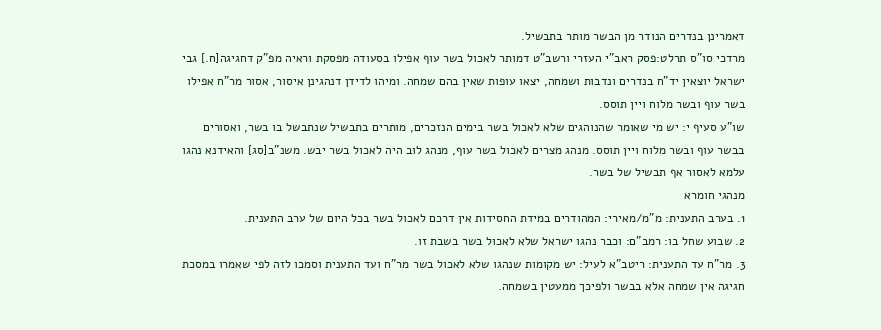דאמרינן בנדרים הנודר מן הבשר מותר בתבשיל.
מרדכי סו"ס תרלט:פסק ראב"י העזרי ורשב"ט דמותר לאכול בשר עוף אפילו בסעודה מפסקת וראיה מפ"ק דחגיגה[ח.] גבי ישראל יוצאין יד"ח בנדרים ונדבות ושמחה, יצאו עופות שאין בהם שמחה. ומיהו לדידן דנהגינן איסור, אסור מר"ח אפילו בשר עוף ובשר מלוח ויין תוסס.
שו"ע סעיף י: יש מי שאומר שהנוהגים שלא לאכול בשר בימים הנזכרים, מותרים בתבשיל שנתבשל בו בשר, ואסורים בבשר עוף ובשר מלוח ויין תוסס. מנהג מצרים לאכול בשר עוף, מנהג לוב היה לאכול בשר יבש. משנ"ב[סג] והאידנא נהגו עלמא לאסור אף תבשיל של בשר.
מנהגי חומרא
1. בערב התענית: מ"מ/מאירי: המהודרים במידת החסידות אין דרכם לאכול בשר בכל היום של ערב התענית.
2. שבוע שחל בו: רמב"ם: וכבר נהגו ישראל שלא לאכול בשר בשבת זו.
3. מר"ח עד התענית: ריטב"א לעיל: יש מקומות שנהגו שלא לאכול בשר מר"ח ועד התענית וסמכו לזה לפי שאמרו במסכת חגיגה אין שמחה אלא בבשר ולפיכך ממעטין בשמחה.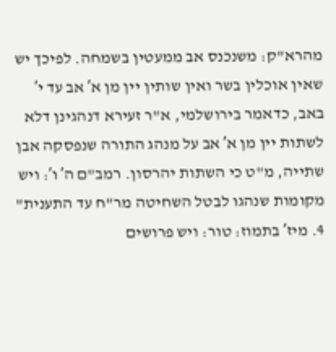מהרא"ק: משנכנס אב ממעטין בשמחה. לפיכך יש שאין אוכלין בשר ואין שותין יין מן א′ אב עד י′ באב, כדאמר בירושלמי, א"ר זעירא דנהגינן דלא לשתות יין מן א′ אב על מנהג התורה שנפסקה אבן שתייה, מ"ט כי השתות יהרסון. רמב"ם ה′ ו′: ויש מקומות שנהגו לבטל השחיטה מר"ח עד התענית"
4. מיז′ בתמוז: טור: ויש פרושים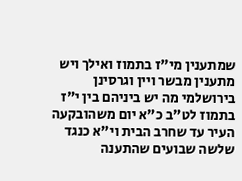שמתענין מי"ז בתמוז ואילך ויש מתענין מבשר ויין וגרסינן בירושלמי מה יש ביניהם בין י"ז בתמוז לט"ב כ"א יום משהובקעה העיר עד שחרב הבית וי"א כנגד שלשה שבועים שהתענה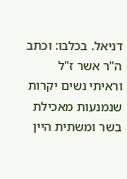דניאל. בכלבו: וכתב ה"ר אשר ז"ל וראיתי נשים יקרות שנמנעות מאכילת בשר ומשתית היין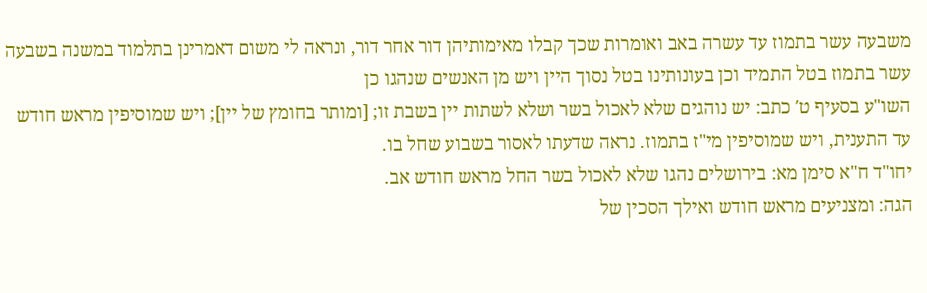משבעה עשר בתמוז עד עשרה באב ואומרות שכך קבלו מאימותיהן דור אחר דור, ונראה לי משום דאמרינן בתלמוד במשנה בשבעה עשר בתמוז בטל התמיד וכן בעונותינו בטל נסוך היין ויש מן האנשים שנהגו כן
השו"ע בסעיף ט′ כתב: יש נוהגים שלא לאכול בשר ושלא לשתות יין בשבת זו; [ומותר בחומץ של יין]; ויש שמוסיפין מראש חודש עד התענית, ויש שמוסיפין מי"ז בתמוז. נראה שדעתו לאסור בשבוע שחל בו.
יחו"ד ח"א סימן מא: בירושלים נהגו שלא לאכול בשר החל מראש חודש אב.
הגה: ומצניעים מראש חודש ואילך הסכין של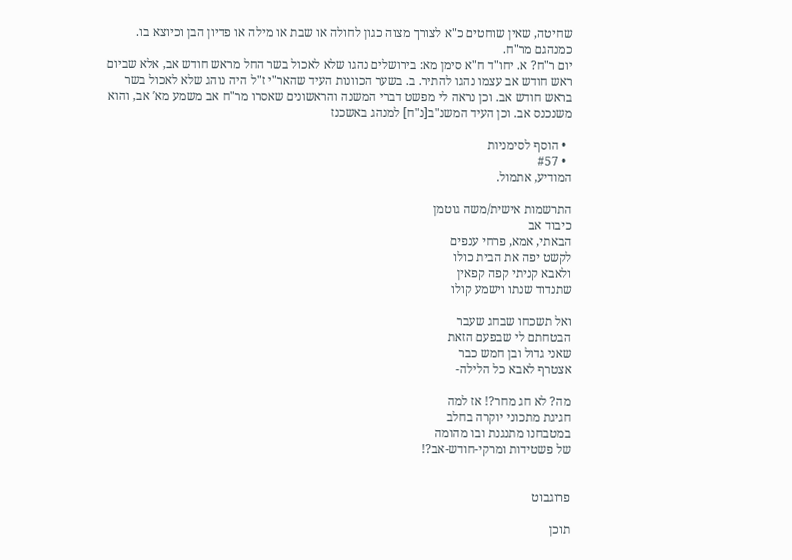שחיטה, שאין שוחטים כ"א לצורך מצוה כגון לחולה או שבת או מילה או פדיון הבן וכיוצא בו. כמנהגם מר"ח.
יום ר"ח? א. יחו"ד ח"א סימן מא: בירושלים נהגו שלא לאכול בשר החל מראש חודש אב, אלא שביום ראש חודש אב עצמו נהגו להתיר. ב. בשער הכוונות העיד שהאר"י ז"ל היה נוהג שלא לאכול בשר בראש חודש אב. וכן נראה לי מפשט דברי המשנה והראשונים שאסרו מר"ח אב משמע מא′ אב, והוא משנכנס אב. וכן העיד המשנ"ב[נ"ח] למנהג באשכנז

  • הוסף לסימניות
  • #57
המודיע, אתמול.

התרשמות אישית/משה גוטמן
כיבוד אב
הבאתי, אמא, פרחי ענפים
לקשט יפה את הבית כולו
ולאבא קניתי קפה קפאין
שתנדוד שנתו וישמע קולו

ואל תשכחו שבחג שעבר
הבטחתם לי שבפעם הזאת
שאני גדול ובן חמש כבר
אצטרף לאבא כל הלילה-

מה? לא חג מחר?! אז למה
חגיגת מתכוני יוקרה בחלב
במטבחנו מתנגנת ובו מהומה
של פשטידות ומרקי-חודש-אב?!


פרוגבוט

תוכן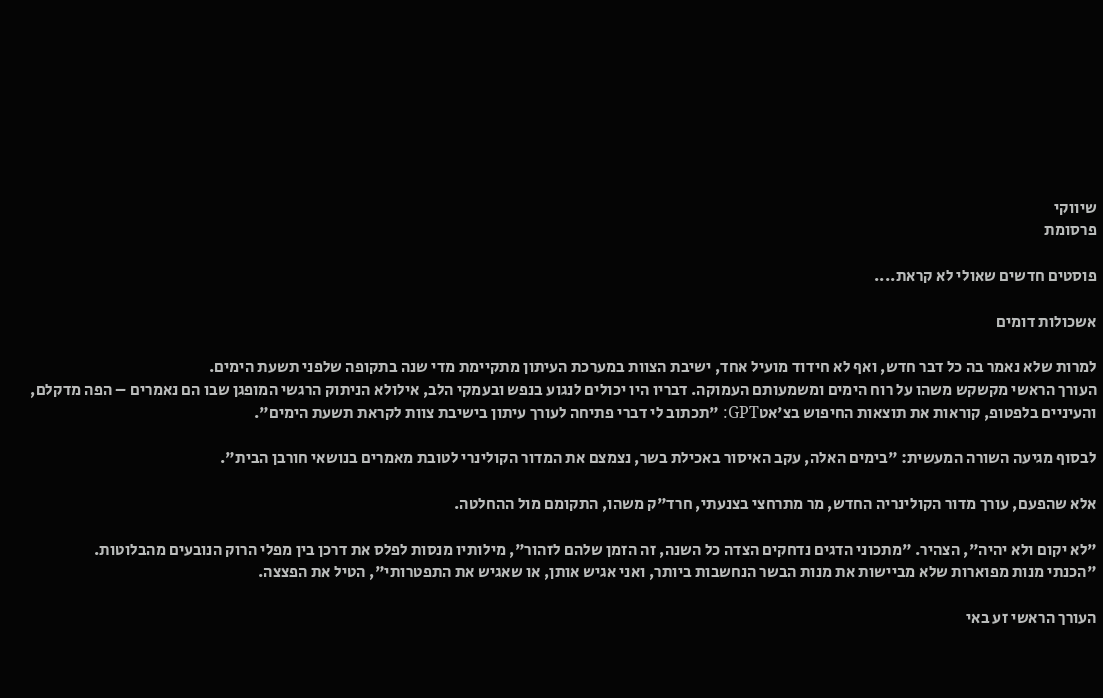שיווקי
פרסומת

פוסטים חדשים שאולי לא קראת....

אשכולות דומים

למרות שלא נאמר בה כל דבר חדש, ואף לא חידוד מועיל אחד, ישיבת הצוות במערכת העיתון מתקיימת מדי שנה בתקופה שלפני תשעת הימים.
העורך הראשי מקשקש משהו על רוח הימים ומשמעותם העמוקה. דבריו היו יכולים לנגוע בנפש ובעמקי הלב, אילולא הניתוק הרגשי המופגן שבו הם נאמרים – הפה מדקלם, והעיניים בלפטופ, קוראות את תוצאות החיפוש בצ'אטGPT: "תכתוב לי דברי פתיחה לעורך עיתון בישיבת צוות לקראת תשעת הימים".

לבסוף מגיעה השורה המעשית: "בימים האלה, עקב האיסור באכילת בשר, נצמצם את המדור הקולינרי לטובת מאמרים בנושאי חורבן הבית".

אלא שהפעם, עורך מדור הקולינריה החדש, מר מתרחצי בצנעתי, חרד"ק משהו, התקומם מול ההחלטה.

"לא יקום ולא יהיה", הצהיר. "מתכוני הדגים נדחקים הצדה כל השנה, זה הזמן שלהם לזהור", מילותיו מנסות לפלס את דרכן בין מפלי הרוק הנובעים מהבלוטות.
"הכנתי מנות מפוארות שלא מביישות את מנות הבשר הנחשבות ביותר, ואני אגיש אותן, או שאגיש את התפטרותי", הטיל את הפצצה.

העורך הראשי זע באי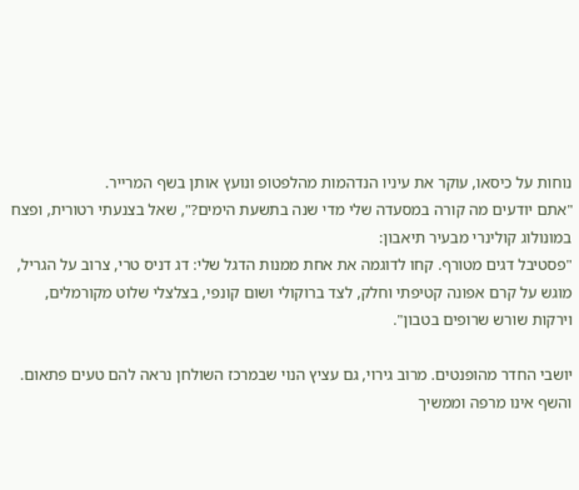נוחות על כיסאו, עוקר את עיניו הנדהמות מהלפטופ ונועץ אותן בשף המרייר.
"אתם יודעים מה קורה במסעדה שלי מדי שנה בתשעת הימים?", שאל בצנעתי רטורית, ופצח במונולוג קולינרי מבעיר תיאבון:
"פסטיבל דגים מטורף. קחו לדוגמה את אחת ממנות הדגל שלי: דג דניס טרי, צרוב על הגריל, מוגש על קרם אפונה קטיפתי וחלק, לצד ברוקולי ושום קונפי, בצלצלי שלוט מקורמלים, וירקות שורש שרופים בטבון".

יושבי החדר מהופנטים. מרוב גירוי, גם עציץ הנוי שבמרכז השולחן נראה להם טעים פתאום.
והשף אינו מרפה וממשיך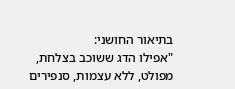בתיאור החושני:
"אפילו הדג ששוכב בצלחת, מפולט, ללא עצמות, סנפירים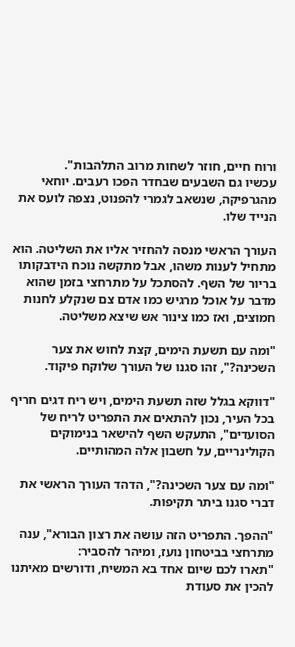ורוח חיים, חוזר לשחות מרוב התלהבות".
עכשיו גם השבעים שבחדר הפכו רעבים. יוחאי מהגרפיקה, שנשאב לגמרי להפנוט, נצפה לועס את הנייד שלו.

העורך הראשי מנסה להחזיר אליו את השליטה. הוא מתחיל לענות משהו, אבל מתקשה נוכח הידבקותו בריור של השף. להסתכל על מתרחצי בזמן שהוא מדבר על אוכל מרגיש כמו אדם צם שנקלע לחנות חמוצים, ואז כמו צינור אש שיצא משליטה.

"ומה עם תשעת הימים, קצת לחוש את צער השכינה?", זהו סגנו של העורך שלוקח פיקוד.

"דווקא בגלל שזה תשעת הימים, ויש ריח דגים חריף בכל העיר, נכון להתאים את התפריט לריח של הסועדים", התעקש השף להישאר בנימוקים הקולינריים, על חשבון אלה המהותיים.

"ומה עם צער השכינה?", הדהד העורך הראשי את דברי סגנו ביתר תקיפות.

"ההפך. התפריט הזה עושה את רצון הבורא", ענה מתרחצי בביטחון נועז, ומיהר להסביר:
"תארו לכם שיום אחד בא המשיח, ודורשים מאיתנו להכין את סעודת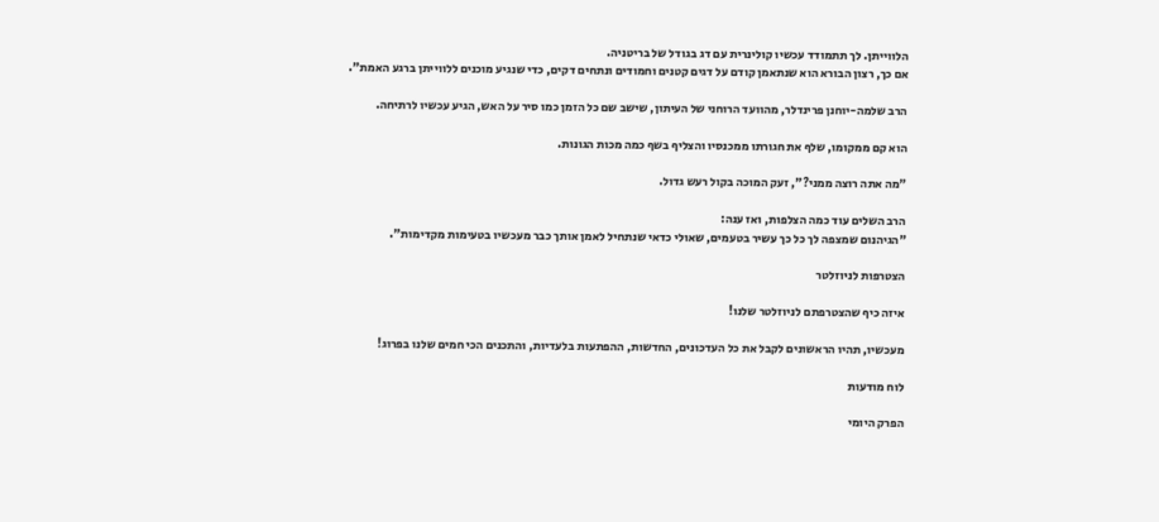הלווייתן. לך תתמודד עכשיו קולינרית עם דג בגודל של בריטניה.
אם כך, רצון הבורא הוא שנתאמן קודם על דגים קטנים וחמודים ונתחים דקים, כדי שנגיע מוכנים ללווייתן ברגע האמת".

הרב שלמה-יוחנן פרינדלר, מהוועד הרוחני של העיתון, שישב שם כל הזמן כמו סיר על האש, הגיע עכשיו לרתיחה.

הוא קם ממקומו, שלף את חגורתו ממכנסיו והצליף בשף כמה מכות הגונות.

"מה אתה רוצה ממני?", זעק המוכה בקול רעש גדול.

הרב השלים עוד כמה הצלפות, ואז ענה:
"הגיהנום שמצפה לך כל כך עשיר בטעמים, שאולי כדאי שנתחיל לאמן אותך כבר מעכשיו בטעימות מקדימות".

הצטרפות לניוזלטר

איזה כיף שהצטרפתם לניוזלטר שלנו!

מעכשיו, תהיו הראשונים לקבל את כל העדכונים, החדשות, ההפתעות בלעדיות, והתכנים הכי חמים שלנו בפרוג!

לוח מודעות

הפרק היומי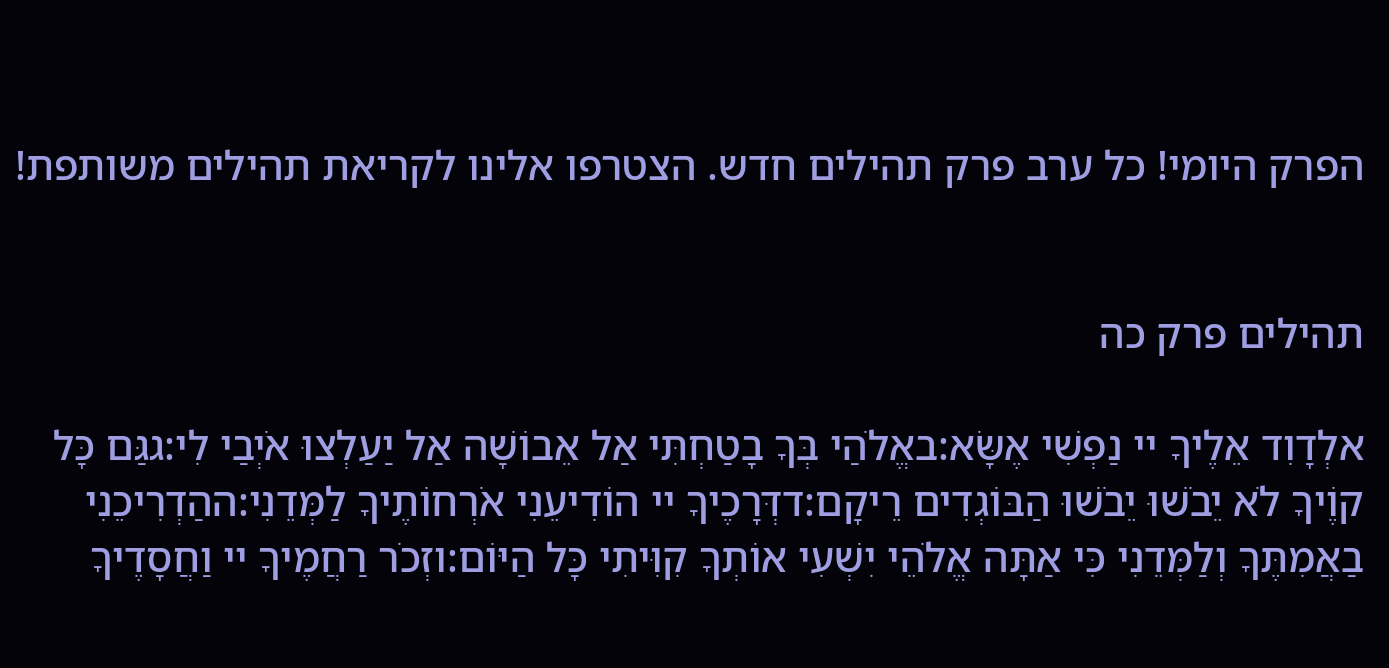הפרק היומי! כל ערב פרק תהילים חדש. הצטרפו אלינו לקריאת תהילים משותפת!


תהילים פרק כה

אלְדָוִד אֵלֶיךָ יי נַפְשִׁי אֶשָּׂא:באֱלֹהַי בְּךָ בָטַחְתִּי אַל אֵבוֹשָׁה אַל יַעַלְצוּ אֹיְבַי לִי:גגַּם כָּל קוֶֹיךָ לֹא יֵבֹשׁוּ יֵבֹשׁוּ הַבּוֹגְדִים רֵיקָם:דדְּרָכֶיךָ יי הוֹדִיעֵנִי אֹרְחוֹתֶיךָ לַמְּדֵנִי:ההַדְרִיכֵנִי בַאֲמִתֶּךָ וְלַמְּדֵנִי כִּי אַתָּה אֱלֹהֵי יִשְׁעִי אוֹתְךָ קִוִּיתִי כָּל הַיּוֹם:וזְכֹר רַחֲמֶיךָ יי וַחֲסָדֶיךָ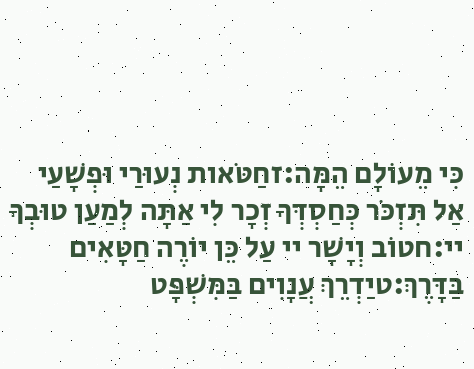כִּי מֵעוֹלָם הֵמָּה:זחַטֹּאות נְעוּרַי וּפְשָׁעַי אַל תִּזְכֹּר כְּחַסְדְּךָ זְכָר לִי אַתָּה לְמַעַן טוּבְךָ יי:חטוֹב וְיָשָׁר יי עַל כֵּן יוֹרֶה חַטָּאִים בַּדָּרֶךְ:טיַדְרֵךְ עֲנָוִים בַּמִּשְׁפָּט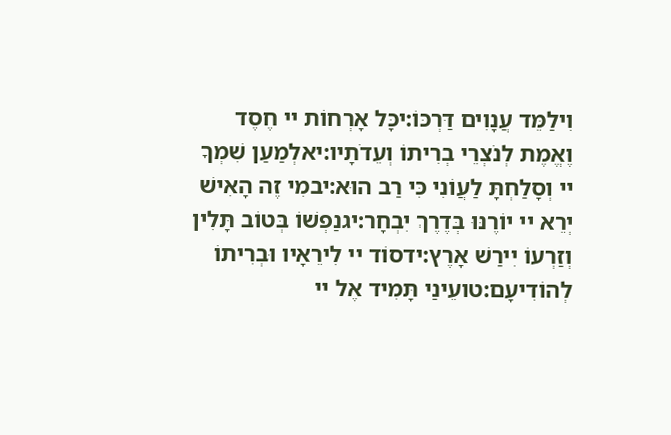וִילַמֵּד עֲנָוִים דַּרְכּוֹ:יכָּל אָרְחוֹת יי חֶסֶד וֶאֱמֶת לְנֹצְרֵי בְרִיתוֹ וְעֵדֹתָיו:יאלְמַעַן שִׁמְךָ יי וְסָלַחְתָּ לַעֲוֹנִי כִּי רַב הוּא:יבמִי זֶה הָאִישׁ יְרֵא יי יוֹרֶנּוּ בְּדֶרֶךְ יִבְחָר:יגנַפְשׁוֹ בְּטוֹב תָּלִין וְזַרְעוֹ יִירַשׁ אָרֶץ:ידסוֹד יי לִירֵאָיו וּבְרִיתוֹ לְהוֹדִיעָם:טועֵינַי תָּמִיד אֶל יי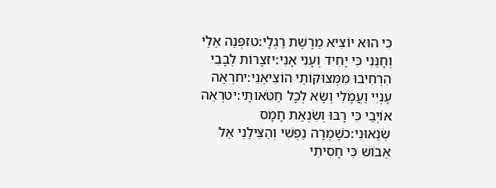כִּי הוּא יוֹצִיא מֵרֶשֶׁת רַגְלָי:טזפְּנֵה אֵלַי וְחָנֵּנִי כִּי יָחִיד וְעָנִי אָנִי:יזצָרוֹת לְבָבִי הִרְחִיבוּ מִמְּצוּקוֹתַי הוֹצִיאֵנִי:יחרְאֵה עָנְיִי וַעֲמָלִי וְשָׂא לְכָל חַטֹּאותָי:יטרְאֵה אוֹיְבַי כִּי רָבּוּ וְשִׂנְאַת חָמָס שְׂנֵאוּנִי:כשָׁמְרָה נַפְשִׁי וְהַצִּילֵנִי אַל אֵבוֹשׁ כִּי חָסִיתִי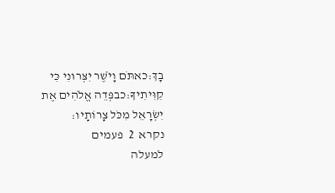בָךְ:כאתֹּם וָיֹשֶׁר יִצְּרוּנִי כִּי קִוִּיתִיךָ:כבפְּדֵה אֱלֹהִים אֶת יִשְׂרָאֵל מִכֹּל צָרוֹתָיו:
נקרא  2  פעמים
למעלה